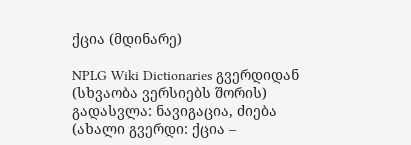ქცია (მდინარე)

NPLG Wiki Dictionaries გვერდიდან
(სხვაობა ვერსიებს შორის)
გადასვლა: ნავიგაცია, ძიება
(ახალი გვერდი: ქცია –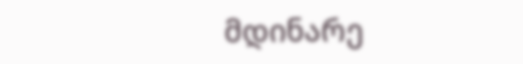მდინარე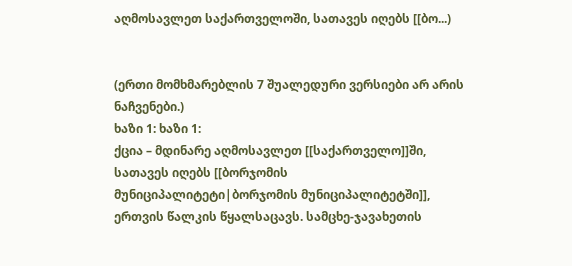აღმოსავლეთ საქართველოში, სათავეს იღებს [[ბო...)


(ერთი მომხმარებლის 7 შუალედური ვერსიები არ არის ნაჩვენები.)
ხაზი 1: ხაზი 1:
ქცია – მდინარე აღმოსავლეთ [[საქართველო]]ში, სათავეს იღებს [[ბორჯომის მუნიციპალიტეტი|ბორჯომის მუნიციპალიტეტში]], ერთვის წალკის წყალსაცავს. სამცხე-ჯავახეთის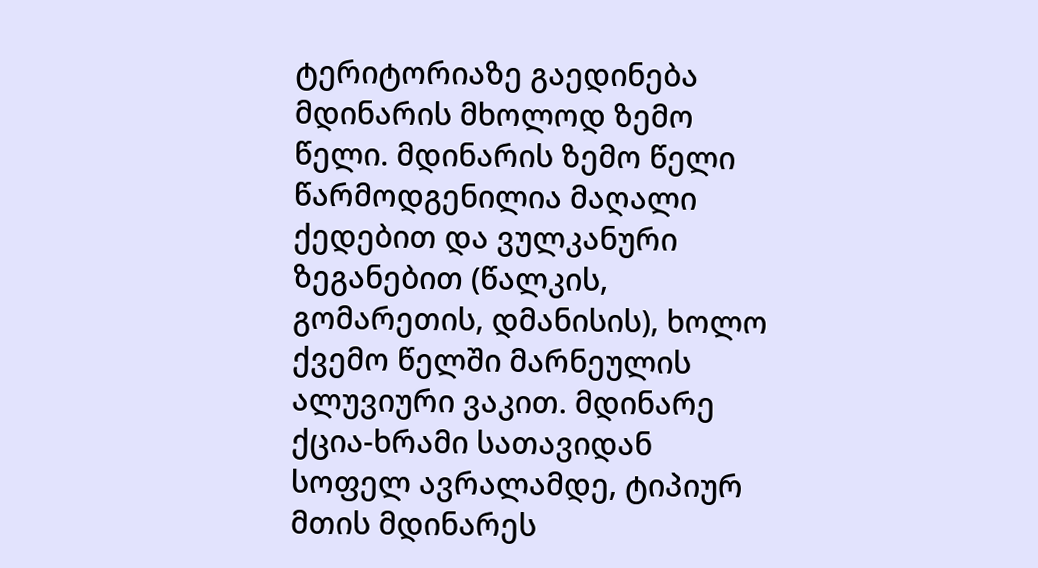ტერიტორიაზე გაედინება მდინარის მხოლოდ ზემო წელი. მდინარის ზემო წელი წარმოდგენილია მაღალი ქედებით და ვულკანური ზეგანებით (წალკის, გომარეთის, დმანისის), ხოლო ქვემო წელში მარნეულის ალუვიური ვაკით. მდინარე ქცია-ხრამი სათავიდან სოფელ ავრალამდე, ტიპიურ მთის მდინარეს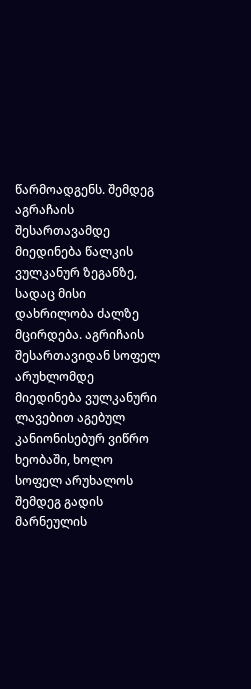წარმოადგენს. შემდეგ აგრაჩაის შესართავამდე მიედინება წალკის ვულკანურ ზეგანზე, სადაც მისი დახრილობა ძალზე მცირდება. აგრიჩაის შესართავიდან სოფელ არუხლომდე მიედინება ვულკანური ლავებით აგებულ კანიონისებურ ვიწრო ხეობაში, ხოლო სოფელ არუხალოს შემდეგ გადის მარნეულის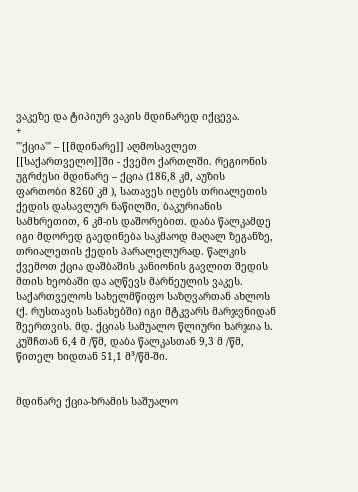ვაკეზე და ტიპიურ ვაკის მდინარედ იქცევა.
+
'''ქცია''' – [[მდინარე]] აღმოსავლეთ [[საქართველო]]ში - ქვემო ქართლში. რეგიონის უგრძესი მდინარე – ქცია (186,8 კმ, აუზის ფართობი 8260 კმ ), სათავეს იღებს თრიალეთის ქედის დასავლურ ნაწილში, ბაკურიანის სამხრეთით, 6 კმ-ის დაშორებით. დაბა წალკამდე იგი მდორედ გაედინება საკმაოდ მაღალ ზეგანზე, თრიალეთის ქედის პარალელურად. წალკის ქვემოთ ქცია დაშბაშის კანიონის გავლით შედის მთის ხეობაში და აღწევს მარნეულის ვაკეს. საქართველოს სახელმწიფო საზღვართან ახლოს (ქ. რუსთავის სანახებში) იგი მტკვარს მარჯვნიდან შეერთვის. მდ. ქციას სამუალო წლიური ხარჯია ს. კუშჩთან 6,4 მ /წმ, დაბა წალკასთან 9,3 მ /წმ, წითელ ხიდთან 51,1 მ³/წმ-ში.


მდინარე ქცია-ხრამის საშუალო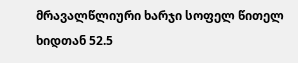მრავალწლიური ხარჯი სოფელ წითელ ხიდთან 52.5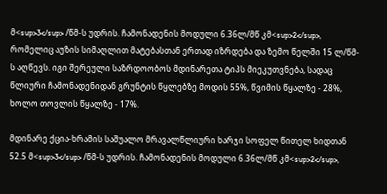მ<sup>3</sup> /წმ-ს უდრის. ჩამონადენის მოდული 6.36ლ/მწ კმ<sup>2</sup>, რომელიც აუზის სიმაღლით მატებასთან ერთად იზრდება და ზემო წელში 15 ლ/წმ-ს აღწევს. იგი შერეული საზრდოობოს მდინარეთა ტიპს მიეკუთვნება, სადაც წლიური ჩამონადენიდან გრუნტის წყლებზე მოდის 55%, წვიმის წყალზე - 28%, ხოლო თოვლის წყალზე - 17%.

მდინარე ქცია-ხრამის საშუალო მრავალწლიური ხარჯი სოფელ წითელ ხიდთან 52.5 მ<sup>3</sup> /წმ-ს უდრის. ჩამონადენის მოდული 6.36ლ/მწ კმ<sup>2</sup>,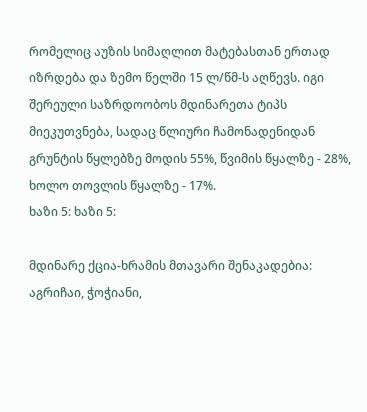რომელიც აუზის სიმაღლით მატებასთან ერთად იზრდება და ზემო წელში 15 ლ/წმ-ს აღწევს. იგი შერეული საზრდოობოს მდინარეთა ტიპს მიეკუთვნება, სადაც წლიური ჩამონადენიდან გრუნტის წყლებზე მოდის 55%, წვიმის წყალზე - 28%, ხოლო თოვლის წყალზე - 17%.
ხაზი 5: ხაზი 5:

მდინარე ქცია-ხრამის მთავარი შენაკადებია: აგრიჩაი, ჭოჭიანი,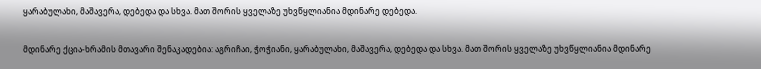ყარაბულახი, მაშავერა, დებედა და სხვა. მათ შორის ყველაზე უხვწყლიანია მდინარე დებედა.

მდინარე ქცია-ხრამის მთავარი შენაკადებია: აგრიჩაი, ჭოჭიანი, ყარაბულახი, მაშავერა, დებედა და სხვა. მათ შორის ყველაზე უხვწყლიანია მდინარე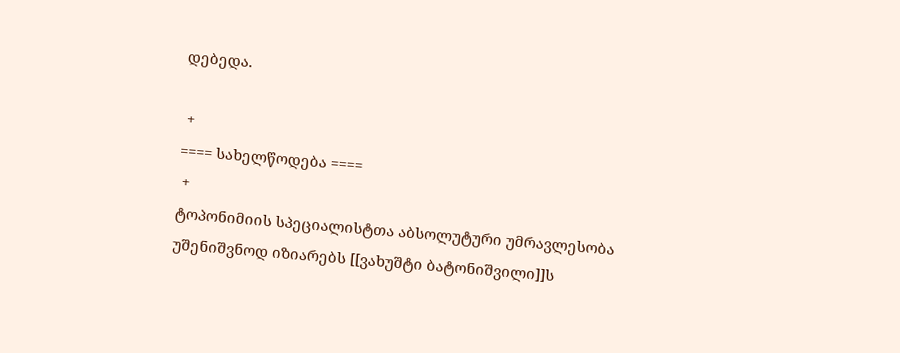დებედა.

 +
==== სახელწოდება ====
 +
ტოპონიმიის სპეციალისტთა აბსოლუტური უმრავლესობა უშენიშვნოდ იზიარებს [[ვახუშტი ბატონიშვილი]]ს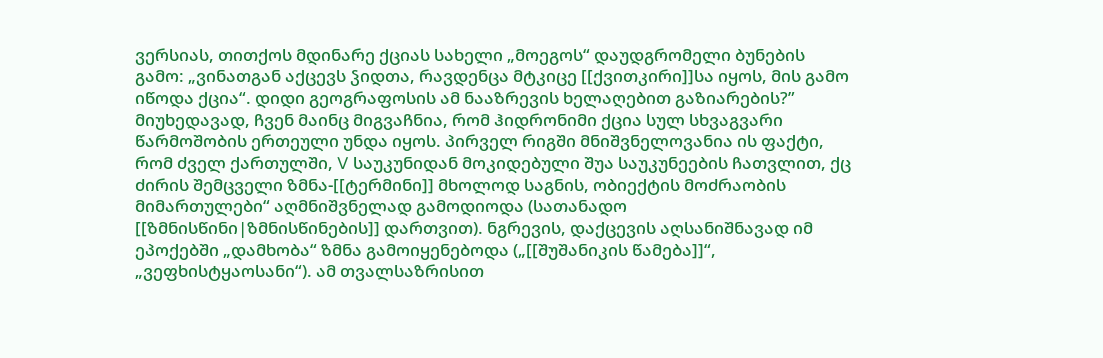ვერსიას, თითქოს მდინარე ქციას სახელი „მოეგოს“ დაუდგრომელი ბუნების გამო: „ვინათგან აქცევს ჴიდთა, რავდენცა მტკიცე [[ქვითკირი]]სა იყოს, მის გამო იწოდა ქცია“. დიდი გეოგრაფოსის ამ ნააზრევის ხელაღებით გაზიარების?” მიუხედავად, ჩვენ მაინც მიგვაჩნია, რომ ჰიდრონიმი ქცია სულ სხვაგვარი წარმოშობის ერთეული უნდა იყოს. პირველ რიგში მნიშვნელოვანია ის ფაქტი, რომ ძველ ქართულში, V საუკუნიდან მოკიდებული შუა საუკუნეების ჩათვლით, ქც ძირის შემცველი ზმნა-[[ტერმინი]] მხოლოდ საგნის, ობიექტის მოძრაობის მიმართულები“ აღმნიშვნელად გამოდიოდა (სათანადო [[ზმნისწინი|ზმნისწინების]] დართვით). ნგრევის, დაქცევის აღსანიშნავად იმ ეპოქებში „დამხობა“ ზმნა გამოიყენებოდა („[[შუშანიკის წამება]]“, „ვეფხისტყაოსანი“). ამ თვალსაზრისით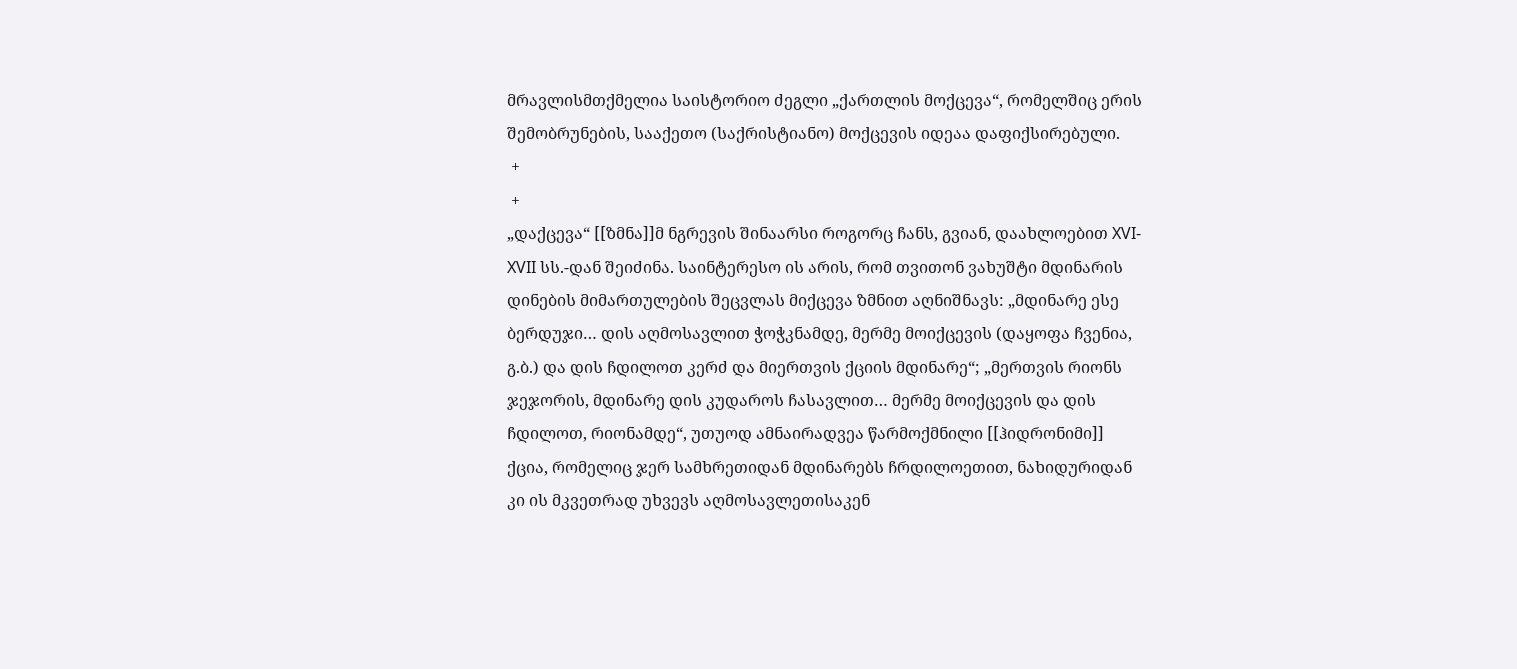მრავლისმთქმელია საისტორიო ძეგლი „ქართლის მოქცევა“, რომელშიც ერის შემობრუნების, სააქეთო (საქრისტიანო) მოქცევის იდეაა დაფიქსირებული.
 +
 +
„დაქცევა“ [[ზმნა]]მ ნგრევის შინაარსი როგორც ჩანს, გვიან, დაახლოებით XVI-XVII სს.-დან შეიძინა. საინტერესო ის არის, რომ თვითონ ვახუშტი მდინარის დინების მიმართულების შეცვლას მიქცევა ზმნით აღნიშნავს: „მდინარე ესე ბერდუჯი… დის აღმოსავლით ჭოჭკნამდე, მერმე მოიქცევის (დაყოფა ჩვენია, გ.ბ.) და დის ჩდილოთ კერძ და მიერთვის ქციის მდინარე“; „მერთვის რიონს ჯეჯორის, მდინარე დის კუდაროს ჩასავლით… მერმე მოიქცევის და დის ჩდილოთ, რიონამდე“, უთუოდ ამნაირადვეა წარმოქმნილი [[ჰიდრონიმი]] ქცია, რომელიც ჯერ სამხრეთიდან მდინარებს ჩრდილოეთით, ნახიდურიდან კი ის მკვეთრად უხვევს აღმოსავლეთისაკენ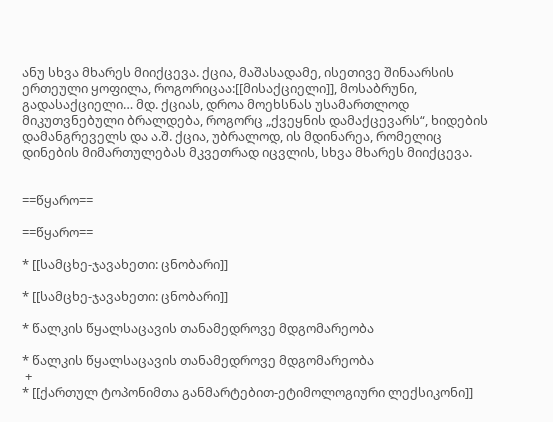ანუ სხვა მხარეს მიიქცევა. ქცია, მაშასადამე, ისეთივე შინაარსის ერთეული ყოფილა, როგორიცაა:[[მისაქციელი]], მოსაბრუნი, გადასაქციელი… მდ. ქციას, დროა მოეხსნას უსამართლოდ მიკუთვნებული ბრალდება, როგორც „ქვეყნის დამაქცევარს“, ხიდების დამანგრეველს და ა.შ. ქცია, უბრალოდ, ის მდინარეა, რომელიც დინების მიმართულებას მკვეთრად იცვლის, სხვა მხარეს მიიქცევა.


==წყარო==

==წყარო==

* [[სამცხე-ჯავახეთი: ცნობარი]]

* [[სამცხე-ჯავახეთი: ცნობარი]]

* წალკის წყალსაცავის თანამედროვე მდგომარეობა

* წალკის წყალსაცავის თანამედროვე მდგომარეობა
 +
* [[ქართულ ტოპონიმთა განმარტებით-ეტიმოლოგიური ლექსიკონი]]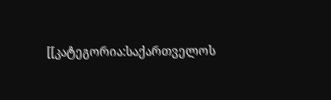[[კატეგორია:საქართველოს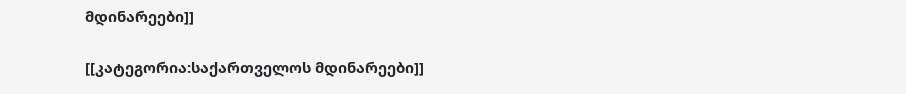მდინარეები]]

[[კატეგორია:საქართველოს მდინარეები]]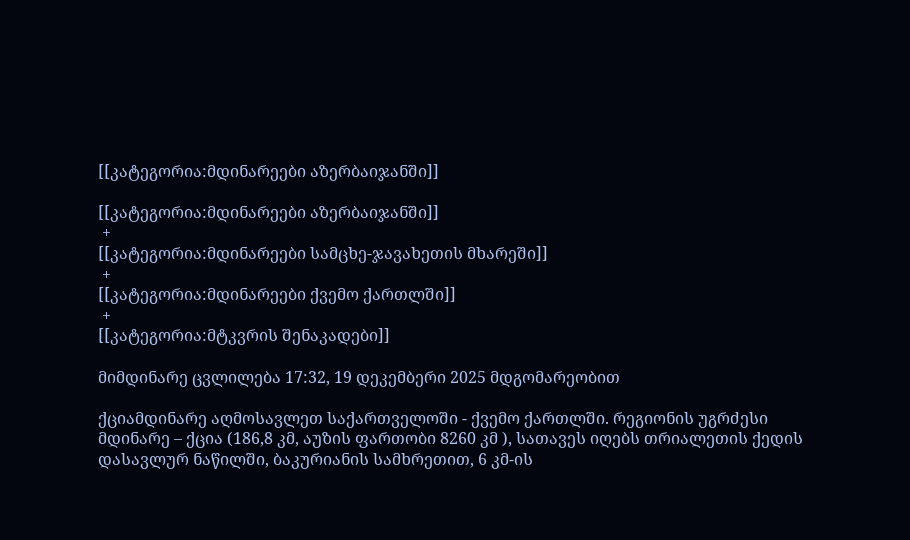[[კატეგორია:მდინარეები აზერბაიჯანში]]

[[კატეგორია:მდინარეები აზერბაიჯანში]]
 +
[[კატეგორია:მდინარეები სამცხე-ჯავახეთის მხარეში]]
 +
[[კატეგორია:მდინარეები ქვემო ქართლში]]
 +
[[კატეგორია:მტკვრის შენაკადები]]

მიმდინარე ცვლილება 17:32, 19 დეკემბერი 2025 მდგომარეობით

ქციამდინარე აღმოსავლეთ საქართველოში - ქვემო ქართლში. რეგიონის უგრძესი მდინარე – ქცია (186,8 კმ, აუზის ფართობი 8260 კმ ), სათავეს იღებს თრიალეთის ქედის დასავლურ ნაწილში, ბაკურიანის სამხრეთით, 6 კმ-ის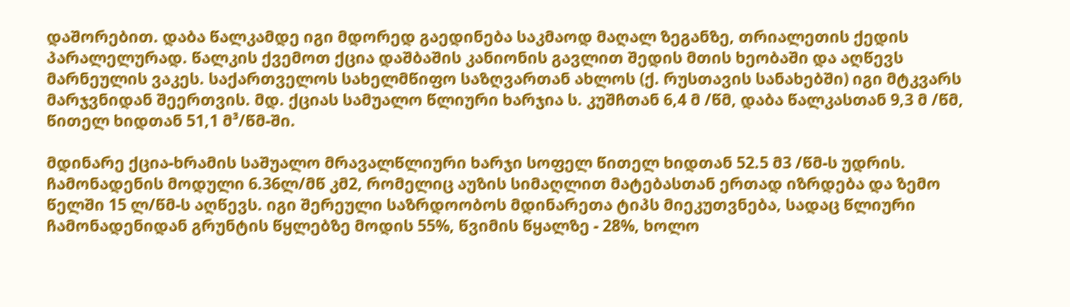დაშორებით. დაბა წალკამდე იგი მდორედ გაედინება საკმაოდ მაღალ ზეგანზე, თრიალეთის ქედის პარალელურად. წალკის ქვემოთ ქცია დაშბაშის კანიონის გავლით შედის მთის ხეობაში და აღწევს მარნეულის ვაკეს. საქართველოს სახელმწიფო საზღვართან ახლოს (ქ. რუსთავის სანახებში) იგი მტკვარს მარჯვნიდან შეერთვის. მდ. ქციას სამუალო წლიური ხარჯია ს. კუშჩთან 6,4 მ /წმ, დაბა წალკასთან 9,3 მ /წმ, წითელ ხიდთან 51,1 მ³/წმ-ში.

მდინარე ქცია-ხრამის საშუალო მრავალწლიური ხარჯი სოფელ წითელ ხიდთან 52.5 მ3 /წმ-ს უდრის. ჩამონადენის მოდული 6.36ლ/მწ კმ2, რომელიც აუზის სიმაღლით მატებასთან ერთად იზრდება და ზემო წელში 15 ლ/წმ-ს აღწევს. იგი შერეული საზრდოობოს მდინარეთა ტიპს მიეკუთვნება, სადაც წლიური ჩამონადენიდან გრუნტის წყლებზე მოდის 55%, წვიმის წყალზე - 28%, ხოლო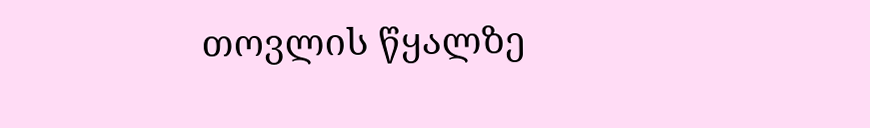თოვლის წყალზე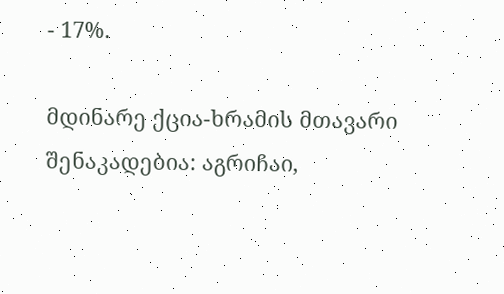- 17%.

მდინარე ქცია-ხრამის მთავარი შენაკადებია: აგრიჩაი,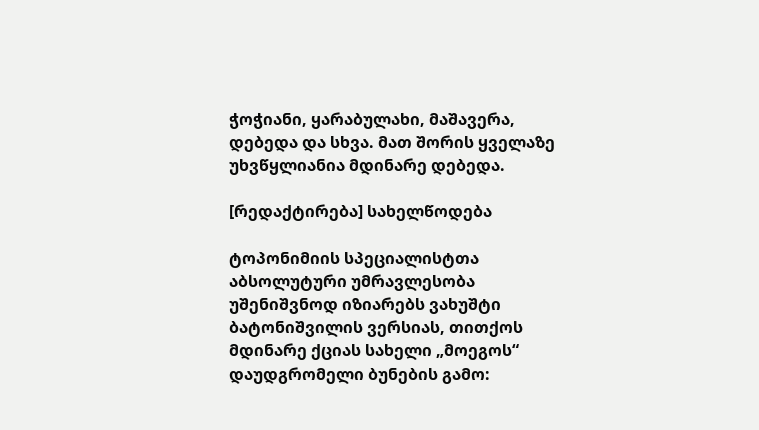ჭოჭიანი, ყარაბულახი, მაშავერა, დებედა და სხვა. მათ შორის ყველაზე უხვწყლიანია მდინარე დებედა.

[რედაქტირება] სახელწოდება

ტოპონიმიის სპეციალისტთა აბსოლუტური უმრავლესობა უშენიშვნოდ იზიარებს ვახუშტი ბატონიშვილის ვერსიას, თითქოს მდინარე ქციას სახელი „მოეგოს“ დაუდგრომელი ბუნების გამო: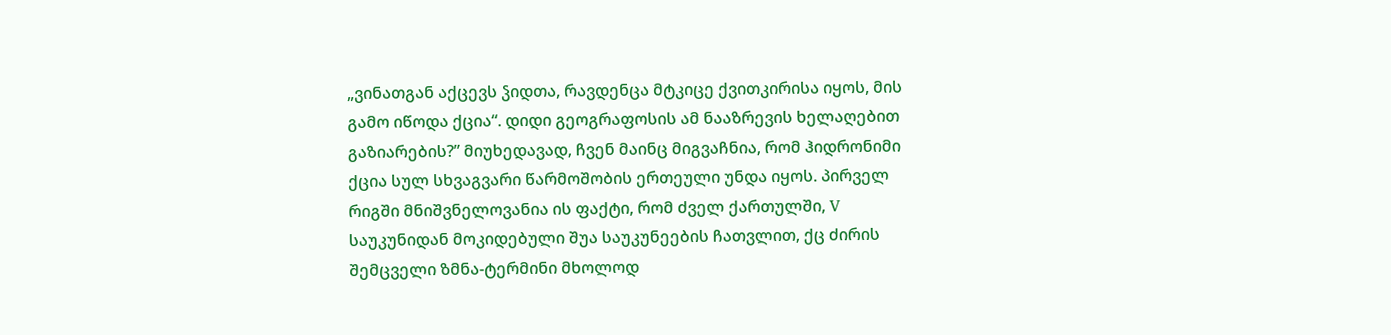„ვინათგან აქცევს ჴიდთა, რავდენცა მტკიცე ქვითკირისა იყოს, მის გამო იწოდა ქცია“. დიდი გეოგრაფოსის ამ ნააზრევის ხელაღებით გაზიარების?” მიუხედავად, ჩვენ მაინც მიგვაჩნია, რომ ჰიდრონიმი ქცია სულ სხვაგვარი წარმოშობის ერთეული უნდა იყოს. პირველ რიგში მნიშვნელოვანია ის ფაქტი, რომ ძველ ქართულში, V საუკუნიდან მოკიდებული შუა საუკუნეების ჩათვლით, ქც ძირის შემცველი ზმნა-ტერმინი მხოლოდ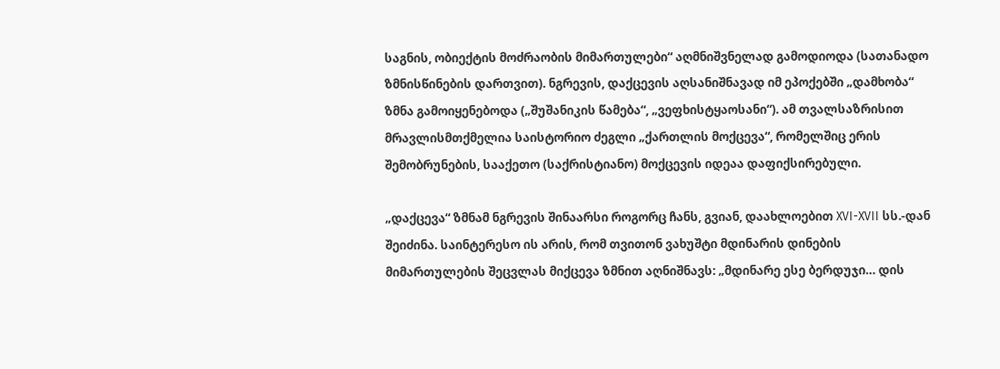საგნის, ობიექტის მოძრაობის მიმართულები“ აღმნიშვნელად გამოდიოდა (სათანადო ზმნისწინების დართვით). ნგრევის, დაქცევის აღსანიშნავად იმ ეპოქებში „დამხობა“ ზმნა გამოიყენებოდა („შუშანიკის წამება“, „ვეფხისტყაოსანი“). ამ თვალსაზრისით მრავლისმთქმელია საისტორიო ძეგლი „ქართლის მოქცევა“, რომელშიც ერის შემობრუნების, სააქეთო (საქრისტიანო) მოქცევის იდეაა დაფიქსირებული.

„დაქცევა“ ზმნამ ნგრევის შინაარსი როგორც ჩანს, გვიან, დაახლოებით XVI-XVII სს.-დან შეიძინა. საინტერესო ის არის, რომ თვითონ ვახუშტი მდინარის დინების მიმართულების შეცვლას მიქცევა ზმნით აღნიშნავს: „მდინარე ესე ბერდუჯი… დის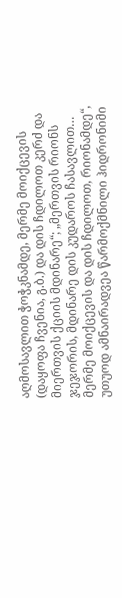აღმოსავლით ჭოჭკნამდე, მერმე მოიქცევის (დაყოფა ჩვენია, გ.ბ.) და დის ჩდილოთ კერძ და მიერთვის ქციის მდინარე“; „მერთვის რიონს ჯეჯორის, მდინარე დის კუდაროს ჩასავლით… მერმე მოიქცევის და დის ჩდილოთ, რიონამდე“, უთუოდ ამნაირადვეა წარმოქმნილი ჰიდრონიმი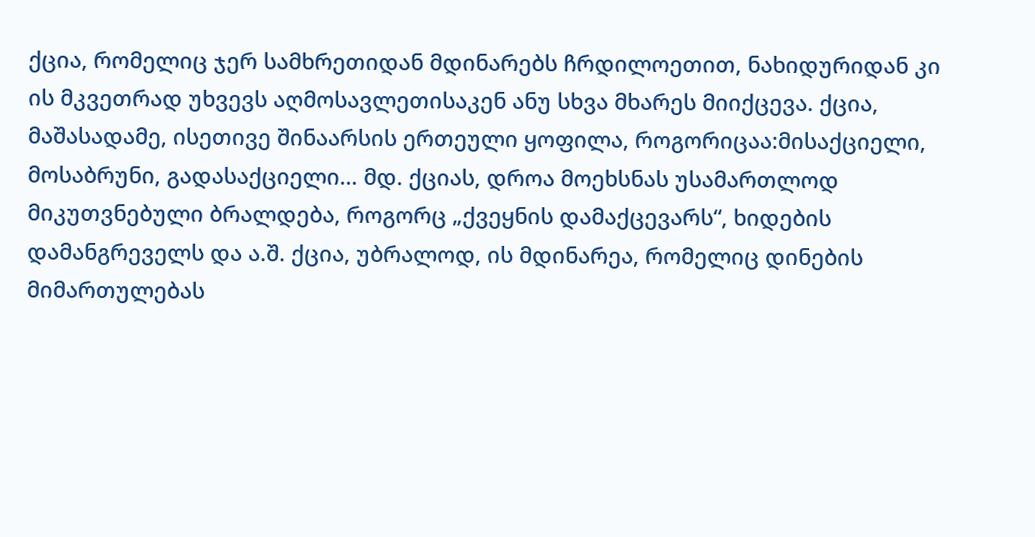ქცია, რომელიც ჯერ სამხრეთიდან მდინარებს ჩრდილოეთით, ნახიდურიდან კი ის მკვეთრად უხვევს აღმოსავლეთისაკენ ანუ სხვა მხარეს მიიქცევა. ქცია, მაშასადამე, ისეთივე შინაარსის ერთეული ყოფილა, როგორიცაა:მისაქციელი, მოსაბრუნი, გადასაქციელი… მდ. ქციას, დროა მოეხსნას უსამართლოდ მიკუთვნებული ბრალდება, როგორც „ქვეყნის დამაქცევარს“, ხიდების დამანგრეველს და ა.შ. ქცია, უბრალოდ, ის მდინარეა, რომელიც დინების მიმართულებას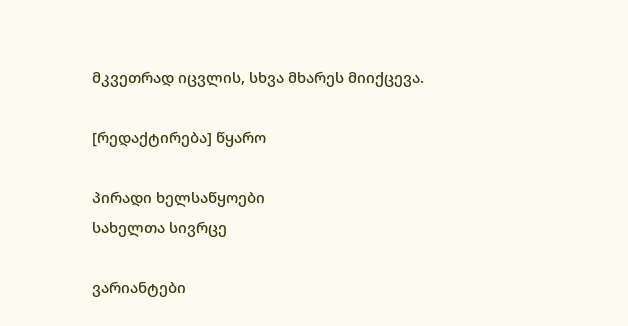მკვეთრად იცვლის, სხვა მხარეს მიიქცევა.

[რედაქტირება] წყარო

პირადი ხელსაწყოები
სახელთა სივრცე

ვარიანტები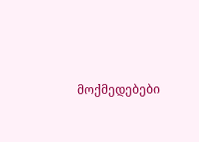მოქმედებები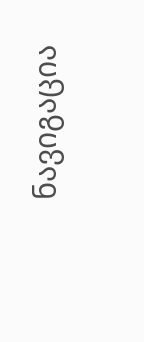ნავიგაცია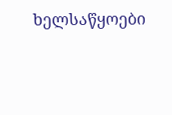ხელსაწყოები